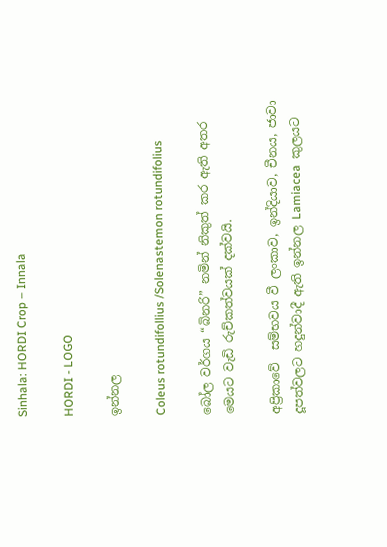Sinhala: HORDI Crop – Innala

HORDI - LOGO

ඉන්නල

Coleus rotundifollius /Solenastemon rotundifolius

බෝල වර්ගය “බිනරි” නමින් නිකුත් කර ඇති අතර මෙයට වැඩි රුච්කත්වයක් දක්වයි.

අප්‍රිකාවේ  සම්භවය වී ලංකාව, ඉන්දියාව, චීනය, ජාවා දූපත්වලට හදුන්වාදී ඇති ඉන්නල Lamiacea  කුලයට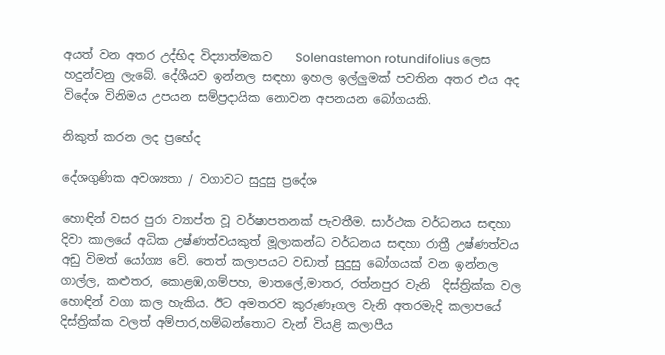අයත් වන අතර උද්භිද විද්‍යාත්මකව    Solenastemon rotundifolius ලෙස හදුන්වනු ලැබේ. දේශීයව ඉන්නල සඳහා ඉහල ඉල්ලුමක් පවතින අතර එය අද විදේශ විනිමය උපයන සම්ප්‍රදායික නොවන අපනයන බෝගයකි.

නිකුත් කරන ලද ප්‍රභේද

දේශගුණික අවශ්‍යතා / වගාවට සුදුසු ප්‍රදේශ

හොඳින් වසර පුරා ව්‍යාප්ත වූ වර්ෂාපතනක් පැවතීම. සාර්ථක වර්ධනය සඳහා දිවා කාලයේ අධික උෂ්ණත්වයකුත් මූලාකන්ධ වර්ධනය සඳහා රාත්‍රී උෂ්ණත්වය අඩු විමත් යෝග්‍ය වේ. තෙත් කලාපයට වඩාත් සුදුසු බෝගයක් වන ඉන්නල  ගාල්ල, කළුතර, කොළඹ,ගම්පහ, මාතලේ,මාතර, රත්නපුර වැනි  දිස්ත්‍රික්ක වල හොඳින් වගා කල හැකිය. ඊට අමතරව කුරුණෑගල වැනි අතරමැදි කලාපයේ දිස්ත්‍රික්ක වලත් අම්පාර,හම්බන්තොට වැන් වියළි කලාපීය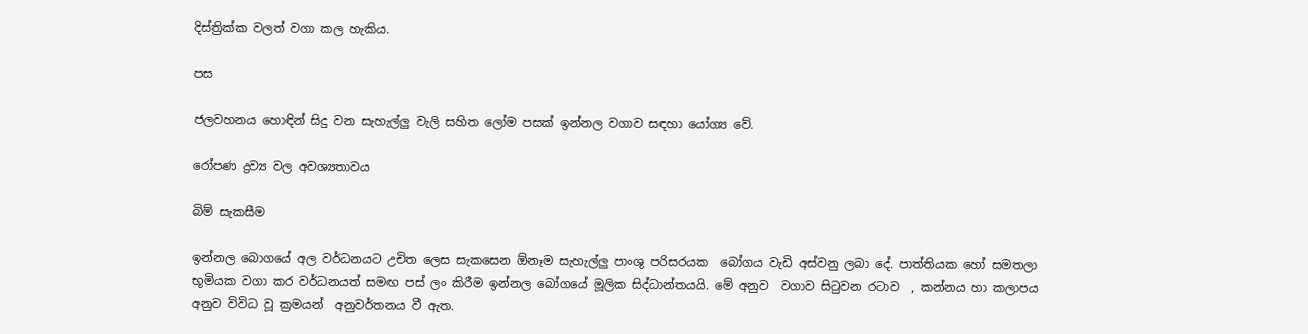දිස්ත්‍රික්ක වලත් වගා කල හැකිය.

පස

ජලවහනය හොඳින් සිදු වන සැහැල්ලු වැලි සහිත ලෝම පසක් ඉන්නල වගාව සඳහා යෝග්‍ය වේ.

රෝපණ ද්‍රව්‍ය වල අවශ්‍යතාවය

බිම් සැකසීම

ඉන්නල බොගයේ අල වර්ධනයට උචිත ලෙස සැකසෙන ඕනෑම සැහැල්ලු පාංශු පරිසරයක  බෝගය වැඩි අස්වනු ලබා දේ. පාත්තියක හෝ සමතලා භූමියක වගා කර වර්ධනයත් සමඟ පස් ලං කිරීම ඉන්නල බෝගයේ මූලික සිද්ධාන්තයයි. මේ අනුව  වගාව සිටුවන රටාව  , කන්නය හා කලාපය  අනුව විවිධ වූ ක්‍රමයන්  අනුවර්තනය වී ඇත.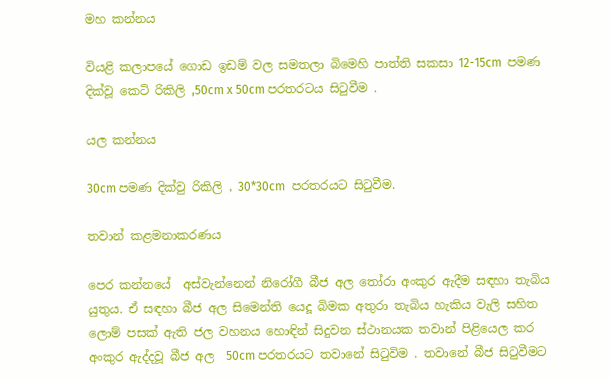මහ කන්නය

වියළි කලාපයේ ගොඩ ඉඩම් වල සමතලා බිමෙහි පාත්ති සකසා 12-15cm  පමණ දික්වූ කෙටි රිකිලි ,50cm x 50cm පරතරටය සිටුවීම .

යල කන්නය

30cm පමණ දික්වු රිකිලි , 30*30cm  පරතරයට සිටුවීම.

තවාන් කළමනාකරණය

පෙර කන්නයේ  අස්වැන්නෙන් නිරෝගී බීජ අල තෝරා අංකුර ඇදීම සඳහා තැබිය යුතුය. ඒ සඳහා බීජ අල සිමෙන්ති යෙදූ බිමක අතුරා තැබිය හැකිය වැලි සහිත ලොම් පසක් ඇති ජල වහනය හොඳින් සිදුවන ස්ථානයක තවාන් පිළියෙල කර අංකුර ඇද්දවූ බීජ අල  50cm පරතරයට තවානේ සිටුවිම . තවානේ බීජ සිටුවීමට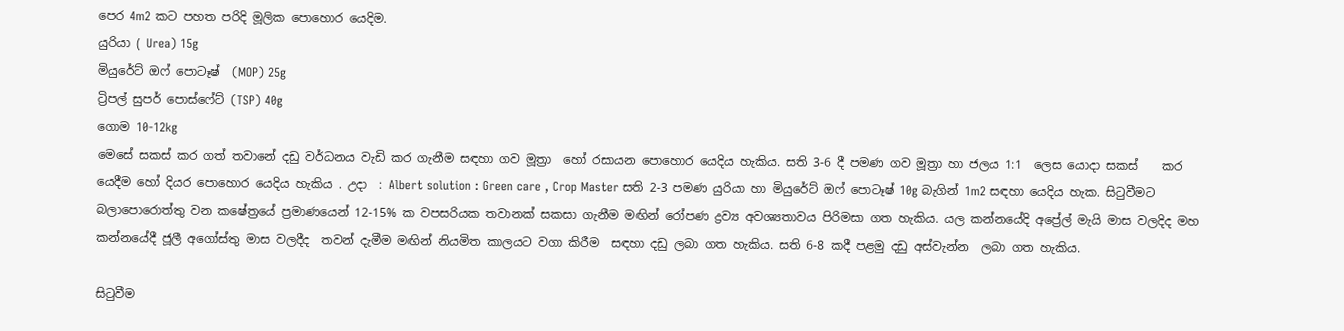පෙර 4m2 කට පහත පරිදි මූලික පොහොර යෙදිම.
යුරියා ( Urea) 15g
මියුරේට් ඔෆ් පොටෑෂ්  (MOP) 25g
ට්‍රිපල් සුපර් පොස්ෆේට් (TSP) 40g
ගොම 10-12kg
මෙසේ සකස් කර ගත් තවානේ දඩු වර්ධනය වැඩි කර ගැනීම සඳහා ගව මූත්‍රා  හෝ රසායන පොහොර යෙදිය හැකිය. සති 3-6 දී පමණ ගව මූත්‍රා හා ජලය 1:1  ලෙස යොදා සකස්    කර යෙදීම හෝ දියර පොහොර යෙදිය හැකිය . උදා  : Albert solution : Green care , Crop Master සති 2-3 පමණ යුරියා හා මියුරේට් ඔෆ් පොටෑෂ් 10g බැගින් 1m2 සඳහා යෙදිය හැක. සිටුවීමට බලාපොරොත්තු වන කෂේත්‍රයේ ප්‍රමාණයෙන් 12-15% ක වපසරියක තවානක් සකසා ගැනීම මඟින් රෝපණ ද්‍රව්‍ය අවශ්‍යතාවය පිරිමසා ගත හැකිය. යල කන්නයේදි අප්‍රේල් මැයි මාස වලදිද මහ කන්නයේදී ජූලී අගෝස්තු මාස වලදීද  තවන් දැමීම මඟින් නියමිත කාලයට වගා කිරීම  සඳහා දඩු ලබා ගත හැකිය. සති 6-8 කදී පළමු දඩු අස්වැන්න  ලබා ගත හැකිය.

සිටුවීම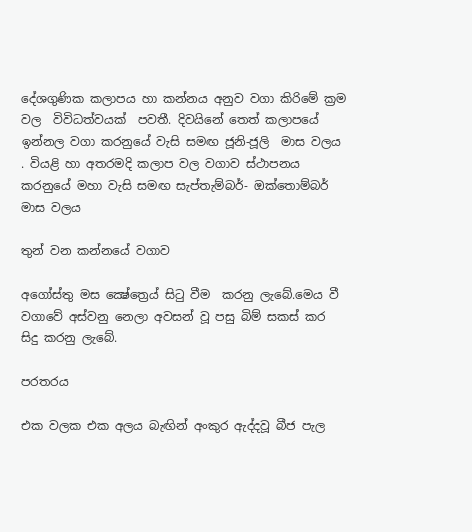දේශගුණික කලාපය හා කන්නය අනුව වගා කිරිමේ ක්‍රම වල  විවිධත්වයක්  පවතී. දිවයිනේ තෙත් කලාපයේ ඉන්නල වගා කරනුයේ වැසි සමඟ ජූනි-ජූලි  මාස වලය . වියළි හා අතරමදි කලාප වල වගාව ස්ථාපනය කරනුයේ මහා වැසි සමඟ සැප්තැම්බර්- ඔක්තොම්බර්  මාස වලය

තුන් වන කන්නයේ වගාව

අගෝස්තු මස ක්‍ෂේත්‍රෙය් සිටු වීම  කරනු ලැබේ.මෙය වී වගාවේ අස්වනු නෙලා අවසන් වූ පසු බිම් සකස් කර සිදු කරනු ලැබේ.

පරතරය

එක වලක එක අලය බැඟින් අංකුර ඇද්දවූ බීජ පැල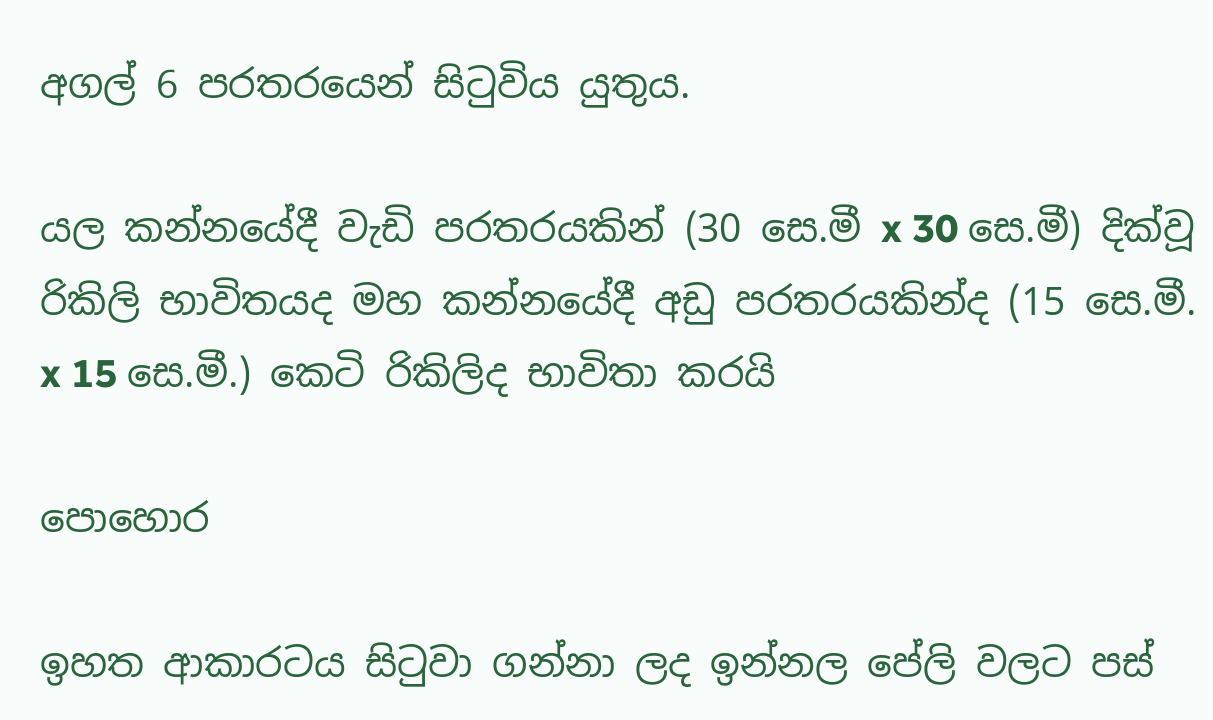අගල් 6 පරතරයෙන් සිටුවිය යුතුය.

යල කන්නයේදී වැඩි පරතරයකින් (30 සෙ.මී x 30 සෙ.මී) දික්වූ රිකිලි භාවිතයද මහ කන්නයේදී අඩු පරතරයකින්ද (15 සෙ.මී. x 15 සෙ.මී.) කෙටි රිකිලිද භාවිතා කරයි

පොහොර

ඉහත ආකාරටය සිටුවා ගන්නා ලද ඉන්නල පේලි වලට පස්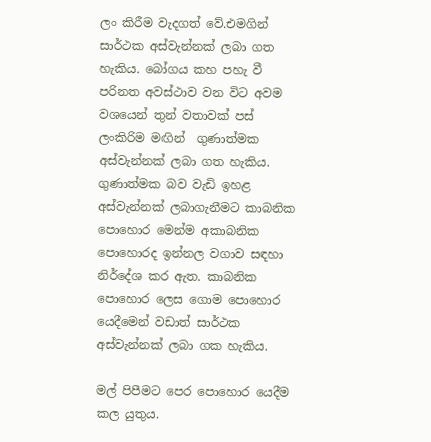ලං කිරීම වැදගත් වේ.එමගින් සාර්ථක අස්වැන්නක් ලබා ගත හැකිය. බෝගය කහ පහැ වී පරිනත අවස්ථාව වන විට අවම වශයෙන් තුන් වතාවක් පස් ලංකිරිම මඟින්  ගුණාත්මක අස්වැන්නක් ලබා ගත හැකිය. ගුණාත්මක බව වැඩි ඉහළ අස්වැන්නක් ලබාගැනීමට කාබනික පොහොර මෙන්ම අකාබනික පොහොරද ඉන්නල වගාව සඳහා නිර්දේශ කර ඇත. කාබනික පොහොර ලෙස ගොම පොහොර යෙදීමෙන් වඩාත් සාර්ථක අස්වැන්නක් ලබා ගක හැකිය.

මල් පිපීමට පෙර පොහොර යෙදීම කල යුතුය.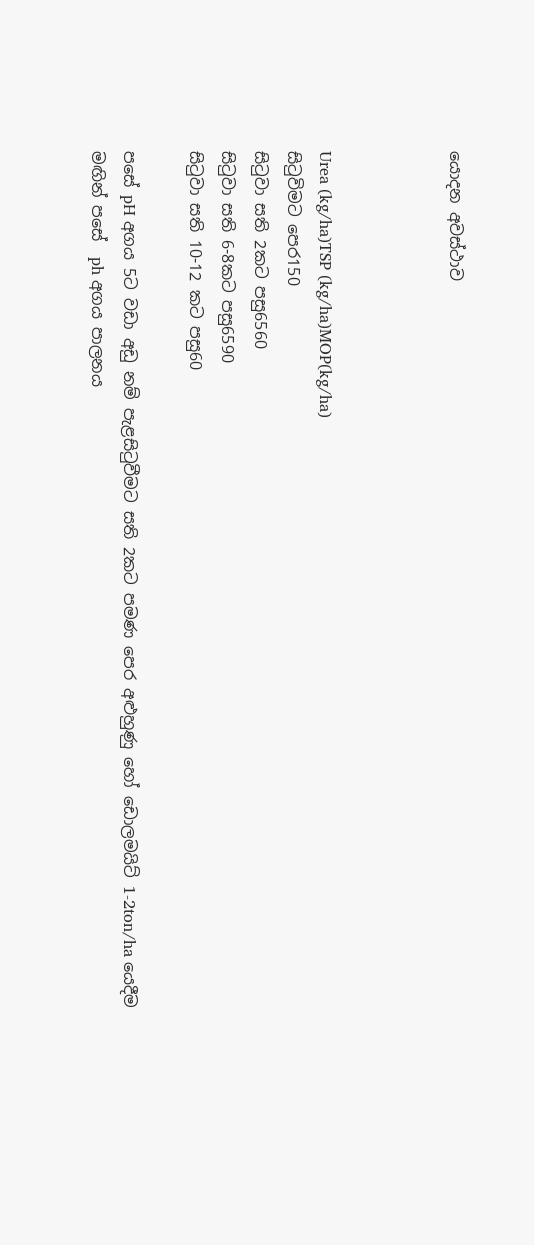යොදන අවස්ථාව



Urea (kg/ha)TSP (kg/ha)MOP(kg/ha)
සිටුවිමට පෙර150
සිටුවා සති 2කට පසු6560
සිටුවා සති 6-8කට පසු6590
සිටුවා සති 10-12 කට පසු60

පසේ pH අගය 5ට වඩා අඩු නම් පැළසිටුවීමට සති 2කට පමණ පෙර අළුහුණු හෝ ඩොලමයිට් 1-2ton/ha යෙදීම මඟින් පසේ  ph අගය පාලනය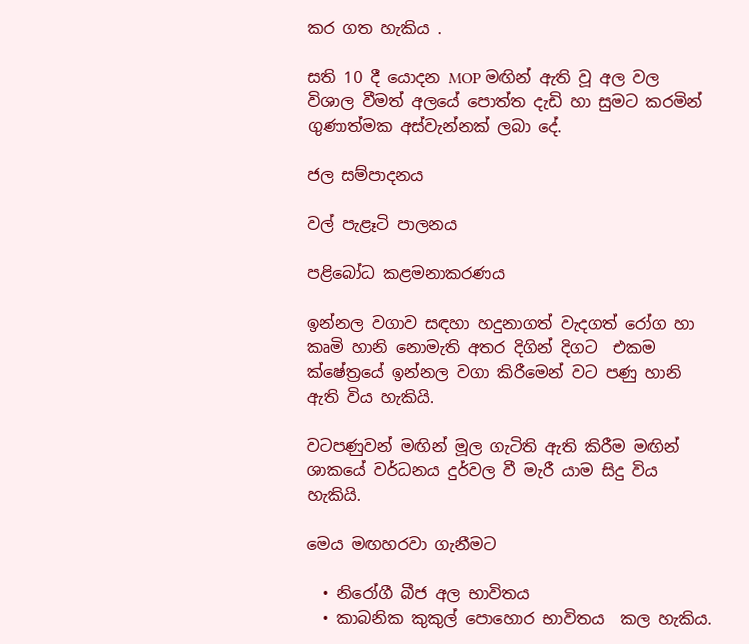කර ගත හැකිය .

සති 10 දී යොදන MOP මඟින් ඇති වූ අල වල විශාල වීමත් අලයේ පොත්ත දැඩි හා සුමට කරමින් ගුණාත්මක අස්වැන්නක් ලබා දේ.

ජල සම්පාදනය

වල් පැළෑටි පාලනය

පළිබෝධ කළමනාකරණය

ඉන්නල වගාව සඳහා හදුනාගත් වැදගත් රෝග හා කෘමි හානි නොමැති අතර දිගින් දිගට  එකම ක්ෂේත්‍රයේ ඉන්නල වගා කිරීමෙන් වට පණු හානි ඇති විය හැකියි.

වටපණුවන් මඟින් මූල ගැටිති ඇති කිරීම මඟින් ශාකයේ වර්ධනය දුර්වල වී මැරී යාම සිදු විය හැකියි.

මෙය මඟහරවා ගැනීමට

  • නිරෝගී බීජ අල භාවිතය
  • කාබනික කුකුල් පොහොර භාවිතය  කල හැකිය.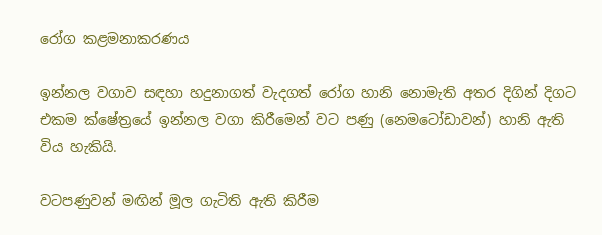රෝග කළමනාකරණය

ඉන්නල වගාව සඳහා හදුනාගත් වැදගත් රෝග හානි නොමැති අතර දිගින් දිගට  එකම ක්ෂේත්‍රයේ ඉන්නල වගා කිරීමෙන් වට පණු (නෙමටෝඩාවන්) හානි ඇති විය හැකියි.

වටපණුවන් මඟින් මූල ගැටිති ඇති කිරීම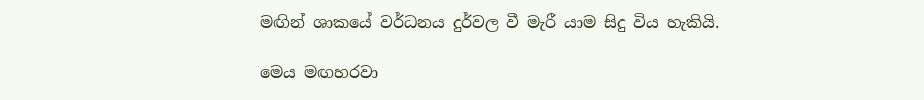මඟින් ශාකයේ වර්ධනය දුර්වල වී මැරී යාම සිදු විය හැකියි.

මෙය මඟහරවා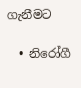ගැනීමට

  • නිරෝගී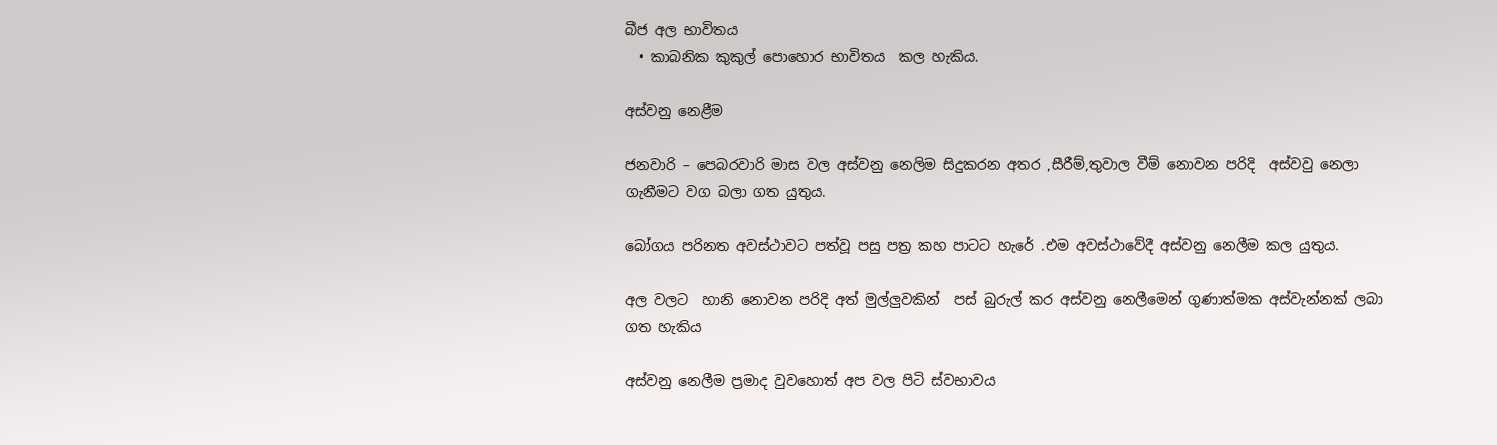බීජ අල භාවිතය
  • කාබනික කුකුල් පොහොර භාවිතය  කල හැකිය.

අස්වනු නෙළීම

ජනවාරි – පෙබරවාරි මාස වල අස්වනු නෙලිම සිදුකරන අතර ,සීරීම්,තුවාල වීම් නොවන පරිදි  අස්වවු නෙලා ගැනීමට වග බලා ගත යුතුය.

බෝගය පරිනත අවස්ථාවට පත්වූ පසු පත්‍ර කහ පාටට හැරේ .එම අවස්ථාවේදී අස්වනු නෙලීම කල යුතුය.

අල වලට  හානි නොවන පරිදි අත් මුල්ලුවකින්  පස් බුරුල් කර අස්වනු නෙලීමෙන් ගුණාත්මක අස්වැන්නක් ලබා ගත හැකිය

අස්වනු නෙලීම ප්‍රමාද වුවහොත් අප වල පිටි ස්වභාවය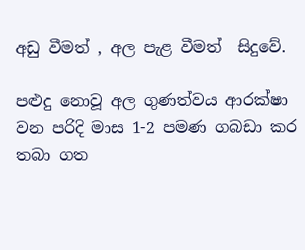අඩු වීමත් , අල පැළ වීමත්  සිදුවේ.

පළුදු නොවූ අල ගුණත්වය ආරක්ෂා  වන පරිදි මාස 1-2 පමණ ගබඩා කර තබා ගත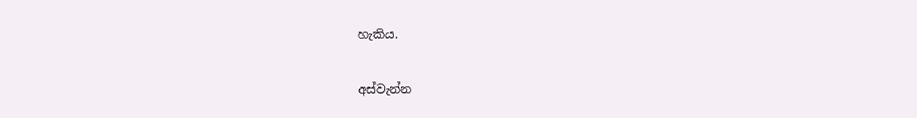හැකිය.

අස්වැන්න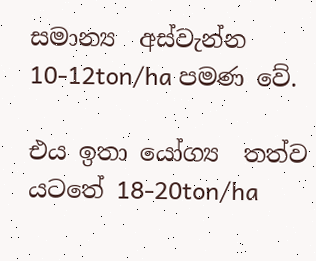සමාන්‍ය  අස්වැන්න 10-12ton/ha පමණ වේ.

එය ඉතා යෝග්‍ය  තත්ව යටතේ 18-20ton/ha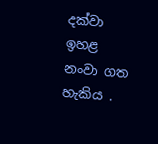දක්වා ඉහළ නංවා ගත හැකිය .